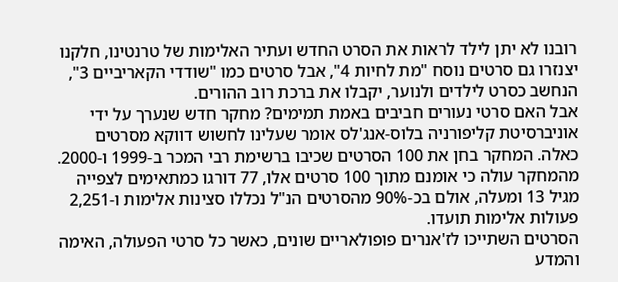רובנו לא יתן לילד לראות את הסרט החדש ועתיר האלימות של טרנטינו, חלקנו יצנזרו גם סרטים נוסח "מת לחיות 4", אבל סרטים כמו "שודדי הקאריביים 3", הנחשב כסרט לילדים ולנוער, יקבלו את ברכת רוב ההורים.
אבל האם סרטי נעורים חביבים באמת תמימים? מחקר חדש שנערך על ידי אוניברסיטת קליפורניה בלוס-אנג'לס אומר שעלינו לחשוש דווקא מסרטים כאלה. המחקר בחן את 100 הסרטים שכיבו ברשימת רבי המכר ב-1999 ו-2000.
מהמחקר עולה כי אומנם מתוך 100 סרטים אלו, 77 דורגו כמתאימים לצפייה מגיל 13 ומעלה, אולם בכ-90% מהסרטים הנ"ל נכללו סצינות אלימות ו-2,251 פעולות אלימות תועדו.
הסרטים השתייכו לז'אנרים פופולאריים שונים, כאשר כל סרטי הפעולה, האימה והמדע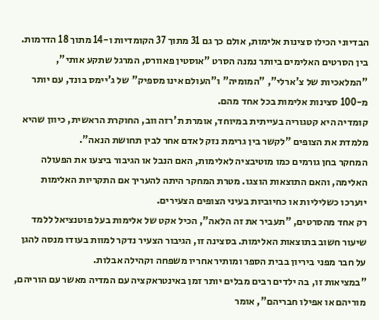הבדיוני הכילו סצינות אלימות, אולם כך גם 31 מתוך 37 הקומדיות ו-14 מתוך 18 הדרמות.
בין הסרטים האלימים ביותר נמנה הסרט "אוסטין פאוורס, המרגל שתקע אותי", "המלאכיות של צ'ארלי", "המומיה" ו"העולם אינו מספיק" של ג'יימס בונד, עם יותר מ-100 סצינות אלימות בכל אחד מהם.
קומדיה היא קטגוריה בעייתית במיוחד, אומרת ת'רזה ווב, החוקרת הראשית, כיוון שהיא מלמדת את הצופים "לקשר בין גרימת נזק לאדם אחר לבין תחושת הנאה".
המחקר בחן גורמים כמו מוטיבציה לאלימות, האם הנבל או הגיבור ביצעו את הפעולה האלימה, והאם התוצאות הוצגו. מטרת המחקר היתה להעריך אם התקריות האלימות יוערכו כשליליות או כחיוביות בעיני הצופים הצעירים.
רק אחד מהסרטים, "תעביר את זה הלאה", הכיל אקט של אלימות בעל פוטנציאל ללמד שיעור חשוב בתוצאות האלימות. בסצינה זו, הגיבור הצעיר נדקר למוות בעודו מנסה להגן על חבר מפני ביריון בבית הספר ומותיר אחריו משפחה וקהילה אבלות.
"במציאות זו, בה ילדים רבים מבלים יותר זמן באינטראקציה עם המדיה מאשר עם הוריהם, מוריהם או אפילו חבריהם", אומר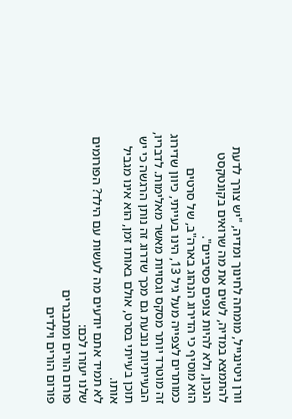וורן ניטינגייל, מומחה לחינוך ומדיה, "יש צורך לדעת להתמצא במדיה, לשים את מה שרואים בקונטקסט הנכון, ולא להיות צופים פסיביים".
הוא מוסיף כי הדירוג הנהוג בארה"ב, של סרטים כמותרים לצפייה מעל גיל 13, הינו בעייתי, כיוון שדירוג זה מוטרד יותר מסקס וגסויות מאשר מאלימות. לדבריו, הבעייתיות נובעת גם מכך שדרוג זה נותן הרגשה כי יש תוכן בעייתי בסרט, אולם באותו זמן, הוא אינו מגביל אותו.
לא תמיד אתם יודעים מה לעשות עם הילד? הפורומים שלנו יעזרו לכם:
פורום הורים ומתבגרים
פורום הורים וילדים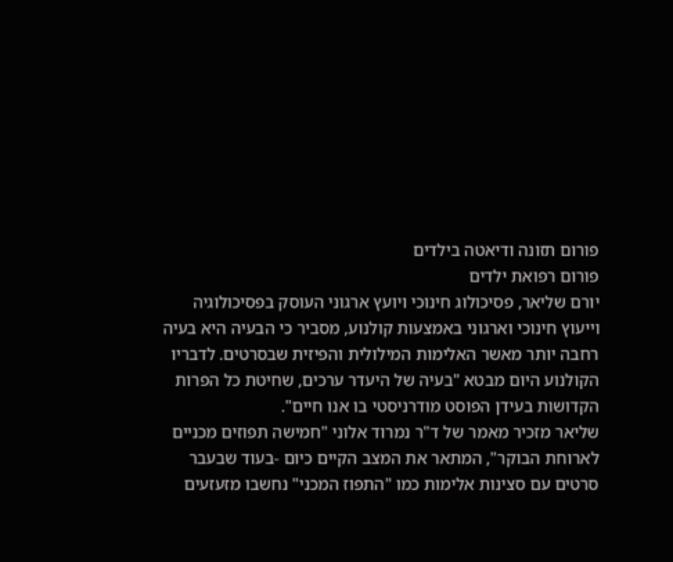פורום תזונה ודיאטה בילדים
פורום רפואת ילדים
יורם שליאר, פסיכולוג חינוכי ויועץ ארגוני העוסק בפסיכולוגיה וייעוץ חינוכי וארגוני באמצעות קולנוע, מסביר כי הבעיה היא בעיה רחבה יותר מאשר האלימות המילולית והפיזית שבסרטים. לדבריו הקולנוע היום מבטא "בעיה של היעדר ערכים, שחיטת כל הפרות הקדושות בעידן הפוסט מודרניסטי בו אנו חיים".
שליאר מזכיר מאמר של ד"ר נמרוד אלוני "חמישה תפוזים מכניים לארוחת הבוקר", המתאר את המצב הקיים כיום -בעוד שבעבר סרטים עם סצינות אלימות כמו "התפוז המכני" נחשבו מזעזעים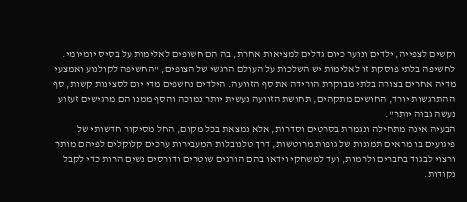וקשים לצפייה, ילדים ונוער כיום גדלים למציאות אחרת, בה הם חשופים לאלימות על בסיס יומיומי.
לחשיפה בלתי פוסקת זו לאלימות יש השלכות על העולם הרגשי של הצופים, "החשיפה לקולנוע ואמצעי מדיה אחרים בצורה בלתי מבוקרת הורידה את סף הזוועה. הילדים נחשפים מדי יום לסצינות קשות, סף ההתרגשות יורד, החושים מתקהים, תחושת הזוועה נעשית יותר נמוכה והסף ממנו הם מרגישים זעזוע נעשה גבוה יותר".
הבעיה אינה מתחילה ונגמרת בסרטים וסדרות, אלא נמצאת בכל מקום, החל מסיקור חדשותי של פיגועים בו מראים תמונות של גופות מרוטשות, דרך טלנובלות המעבירות ערכים קלוקלים לפיהם מותר ורצוי לבגוד בחברים ולרמות, ועד למשחקי וידאו בהם הורגים שוטרים ודורסים נשים הרות כדי לקבל נקודות.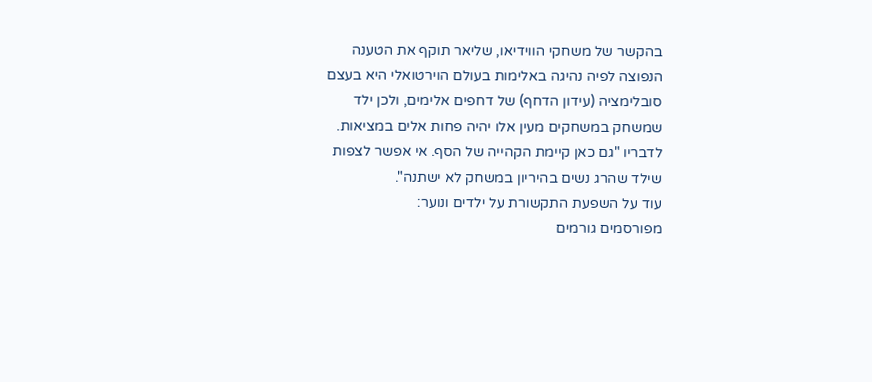בהקשר של משחקי הווידיאו, שליאר תוקף את הטענה הנפוצה לפיה נהיגה באלימות בעולם הוירטואלי היא בעצם סובלימציה (עידון הדחף) של דחפים אלימים, ולכן ילד שמשחק במשחקים מעין אלו יהיה פחות אלים במציאות. לדבריו "גם כאן קיימת הקהייה של הסף. אי אפשר לצפות שילד שהרג נשים בהיריון במשחק לא ישתנה".
עוד על השפעת התקשורת על ילדים ונוער:
מפורסמים גורמים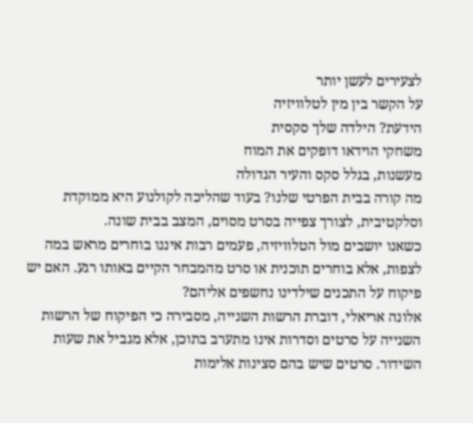לצעירים לעשן יותר
על הקשר בין מין לטלוויזיה
הידעת? הילדה שלך סקסית
משחקי הוידאו דופקים את המוח
מעשנות, בגלל סקס והעיר הגדולה
מה קורה בבית הפרטי שלנו? בעוד שהליכה לקולנוע היא ממוקדת וסלקטיבית, לצורך צפייה בסרט מסוים, המצב בבית שונה.
כשאנו יושבים מול הטלוויזיה, פעמים רבות איננו בוחרים מראש במה לצפות, אלא בוחרים תוכנית או סרט מהמבחר הקיים באותו רגע. האם יש פיקוח על התכנים שילדינו נחשפים אליהם?
אלונה אריאלי, דוברת הרשות השנייה, מסבירה כי הפיקוח של הרשות השנייה על סרטים וסדרות אינו מתערב בתוכן, אלא מגביל את שעות השידור. סרטים שיש בהם סצינות אלימות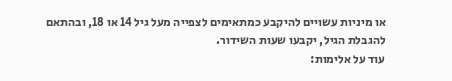או מיניות עשויים להיקבע כמתאימים לצפייה מעל גיל 14 או 18, ובהתאם להגבלת הגיל, יקבעו שעות השידור.
עוד על אלימות: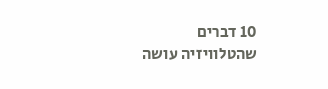10 דברים שהטלוויזיה עושה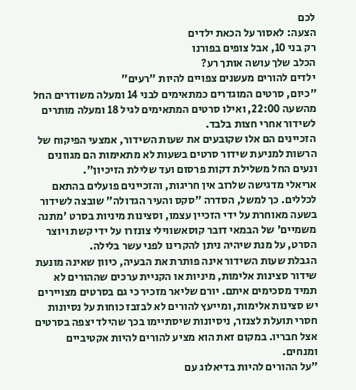לכם
הצעה: לאסור על הכאת ילדים
רק בני 10, אבל צופים בפורנו
הכלב שלך עושה אותך רע?
ילדים להורים מעשנים צפויים להיות "רעים"
"כיום, סרטים המוגדרים כמתאימים לבני 14 ומעלה משודרים החל מהשעה 22:00, ואילו סרטים המתאימים לגיל 18 ומעלה מותרים לשידור אחרי חצות בלבד.
הזכיינים הם אלו שקובעים את שעות השידור, אמצעי הפיקוח של הרשות למניעת שידור סרטים בשעות לא מתאימות הם מגוונים ונעים החל משלילת דקות פרסום ועד שלילת הזיכיון".
אריאלי מדגישה שלרוב אין חריגות, והזכיינים פועלים בהתאם לכללים. כך למשל, הסדרה "סקס והעיר הגדולה" שובצה לשידור בשעה מאוחרת על ידי הזכיין עצמו, וסצינות מיניות בסרט 'מתנה משמיים' של הבמאי דובר קוסאשווילי צונזרו על ידי קשת ויוצר הסרט, על מנת שיהיה ניתן להקרינו לפני עשר בלילה.
הגבלת שעות השידור אינה פותרת את הבעיה, כיוון שאינה מונעת שידור סצינות אלימות, מיניות או הקניית ערכים שההורים לא תמיד מסכימים איתם. יורם שליאר מזכיר כי גם בסרטים מצויירים יש סצינות אלימות, ומייעץ להורים לא לבזבז כוחות על נסיונות חסרי תועלת לצנזר, ניסיונות שיסתיימו בכך שהילד יצפה בסרטים אצל חבריו. במקום זאת הוא מציע להורים להיות אקטיביים ומנחים.
"על ההורים להיות בדיאלוג עם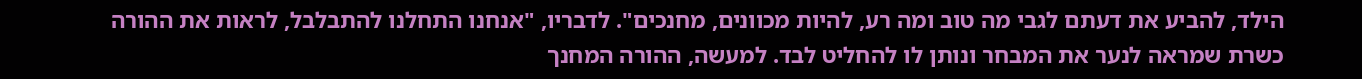הילד, להביע את דעתם לגבי מה טוב ומה רע, להיות מכוונים, מחנכים". לדבריו, "אנחנו התחלנו להתבלבל, לראות את ההורה כשרת שמראה לנער את המבחר ונותן לו להחליט לבד. למעשה, ההורה המחנך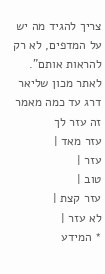צריך להגיד מה יש על המדפים, לא רק להראות אותם".
לאתר מכון שליאר
דרג עד כמה מאמר זה עזר לך
עזר מאד |
עזר |
טוב |
עזר קצת |
לא עזר |
* המידע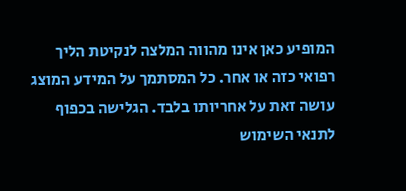המופיע כאן אינו מהווה המלצה לנקיטת הליך רפואי כזה או אחר. כל המסתמך על המידע המוצג עושה זאת על אחריותו בלבד. הגלישה בכפוף לתנאי השימוש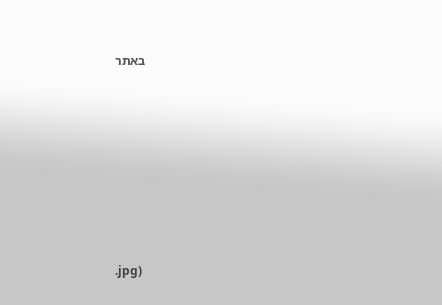באתר








.jpg)